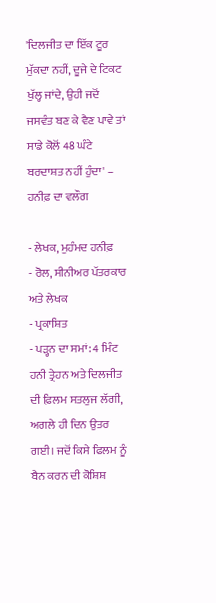'ਦਿਲਜੀਤ ਦਾ ਇੱਕ ਟੂਰ ਮੁੱਕਦਾ ਨਹੀਂ, ਦੂਜੇ ਦੇ ਟਿਕਟ ਖੁੱਲ੍ਹ ਜਾਂਦੇ, ਉਹੀ ਜਦੋਂ ਜਸਵੰਤ ਬਣ ਕੇ ਵੈਣ ਪਾਵੇ ਤਾਂ ਸਾਡੇ ਕੋਲੋਂ 48 ਘੰਟੇ ਬਰਦਾਸ਼ਤ ਨਹੀਂ ਹੁੰਦਾ' – ਹਨੀਫ਼ ਦਾ ਵਲੌਗ

- ਲੇਖਕ, ਮੁਹੰਮਦ ਹਨੀਫ਼
- ਰੋਲ, ਸੀਨੀਅਰ ਪੱਤਰਕਾਰ ਅਤੇ ਲੇਖਕ
- ਪ੍ਰਕਾਸ਼ਿਤ
- ਪੜ੍ਹਨ ਦਾ ਸਮਾਂ: 4 ਮਿੰਟ
ਹਨੀ ਤ੍ਰੇਹਨ ਅਤੇ ਦਿਲਜੀਤ ਦੀ ਫ਼ਿਲਮ ਸਤਲੁਜ ਲੱਗੀ, ਅਗਲੇ ਹੀ ਦਿਨ ਉਤਰ ਗਈ। ਜਦੋਂ ਕਿਸੇ ਫਿਲਮ ਨੂੰ ਬੈਨ ਕਰਨ ਦੀ ਕੋਸ਼ਿਸ਼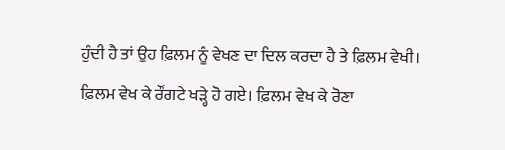ਹੁੰਦੀ ਹੈ ਤਾਂ ਉਹ ਫ਼ਿਲਮ ਨੂੰ ਵੇਖਣ ਦਾ ਦਿਲ ਕਰਦਾ ਹੈ ਤੇ ਫ਼ਿਲਮ ਵੇਖੀ।
ਫ਼ਿਲਮ ਵੇਖ ਕੇ ਰੌਂਗਟੇ ਖੜ੍ਹੇ ਹੋ ਗਏ। ਫ਼ਿਲਮ ਵੇਖ ਕੇ ਰੋਣਾ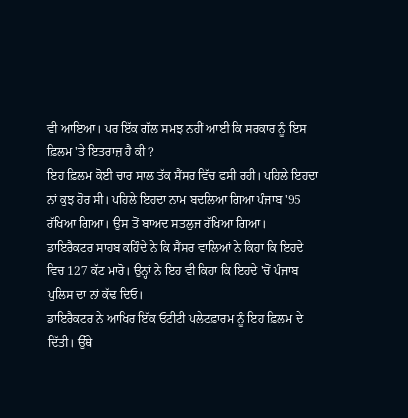ਵੀ ਆਇਆ। ਪਰ ਇੱਕ ਗੱਲ ਸਮਝ ਨਹੀਂ ਆਈ ਕਿ ਸਰਕਾਰ ਨੂੰ ਇਸ ਫ਼ਿਲਮ 'ਤੇ ਇਤਰਾਜ਼ ਹੈ ਕੀ ?
ਇਹ ਫ਼ਿਲਮ ਕੋਈ ਚਾਰ ਸਾਲ ਤੱਕ ਸੈਂਸਰ ਵਿੱਚ ਫਸੀ ਰਹੀ। ਪਹਿਲੇ ਇਹਦਾ ਨਾਂ ਕੁਝ ਹੋਰ ਸੀ। ਪਹਿਲੇ ਇਹਦਾ ਨਾਮ ਬਦਲਿਆ ਗਿਆ ਪੰਜਾਬ '95 ਰੱਖਿਆ ਗਿਆ। ਉਸ ਤੋਂ ਬਾਅਦ ਸਤਲੁਜ ਰੱਖਿਆ ਗਿਆ।
ਡਾਇਰੈਕਟਰ ਸਾਹਬ ਕਹਿੰਦੇ ਨੇ ਕਿ ਸੈਂਸਰ ਵਾਲਿਆਂ ਨੇ ਕਿਹਾ ਕਿ ਇਹਦੇ ਵਿਚ 127 ਕੱਟ ਮਾਰੋ। ਉਨ੍ਹਾਂ ਨੇ ਇਹ ਵੀ ਕਿਹਾ ਕਿ ਇਹਦੇ 'ਚੋਂ ਪੰਜਾਬ ਪੁਲਿਸ ਦਾ ਨਾਂ ਕੱਢ ਦਿਓ।
ਡਾਇਰੈਕਟਰ ਨੇ ਆਖਿਰ ਇੱਕ ਓਟੀਟੀ ਪਲੇਟਫ਼ਾਰਮ ਨੂੰ ਇਹ ਫ਼ਿਲਮ ਦੇ ਦਿੱਤੀ। ਉੱਥੇ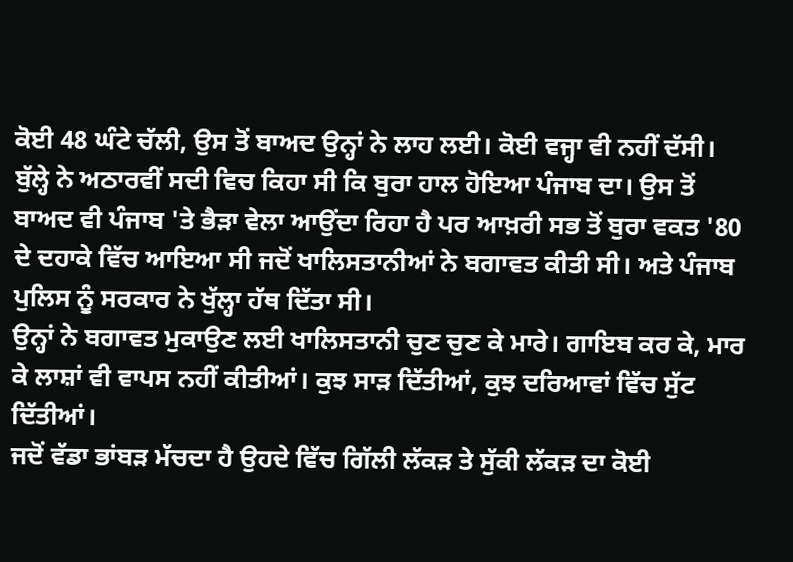ਕੋਈ 48 ਘੰਟੇ ਚੱਲੀ, ਉਸ ਤੋਂ ਬਾਅਦ ਉਨ੍ਹਾਂ ਨੇ ਲਾਹ ਲਈ। ਕੋਈ ਵਜ੍ਹਾ ਵੀ ਨਹੀਂ ਦੱਸੀ।
ਬੁੱਲ੍ਹੇ ਨੇ ਅਠਾਰਵੀਂ ਸਦੀ ਵਿਚ ਕਿਹਾ ਸੀ ਕਿ ਬੁਰਾ ਹਾਲ ਹੋਇਆ ਪੰਜਾਬ ਦਾ। ਉਸ ਤੋਂ ਬਾਅਦ ਵੀ ਪੰਜਾਬ 'ਤੇ ਭੈੜਾ ਵੇਲਾ ਆਉਂਦਾ ਰਿਹਾ ਹੈ ਪਰ ਆਖ਼ਰੀ ਸਭ ਤੋਂ ਬੁਰਾ ਵਕਤ '80 ਦੇ ਦਹਾਕੇ ਵਿੱਚ ਆਇਆ ਸੀ ਜਦੋਂ ਖਾਲਿਸਤਾਨੀਆਂ ਨੇ ਬਗਾਵਤ ਕੀਤੀ ਸੀ। ਅਤੇ ਪੰਜਾਬ ਪੁਲਿਸ ਨੂੰ ਸਰਕਾਰ ਨੇ ਖੁੱਲ੍ਹਾ ਹੱਥ ਦਿੱਤਾ ਸੀ।
ਉਨ੍ਹਾਂ ਨੇ ਬਗਾਵਤ ਮੁਕਾਉਣ ਲਈ ਖਾਲਿਸਤਾਨੀ ਚੁਣ ਚੁਣ ਕੇ ਮਾਰੇ। ਗਾਇਬ ਕਰ ਕੇ, ਮਾਰ ਕੇ ਲਾਸ਼ਾਂ ਵੀ ਵਾਪਸ ਨਹੀਂ ਕੀਤੀਆਂ। ਕੁਝ ਸਾੜ ਦਿੱਤੀਆਂ, ਕੁਝ ਦਰਿਆਵਾਂ ਵਿੱਚ ਸੁੱਟ ਦਿੱਤੀਆਂ।
ਜਦੋਂ ਵੱਡਾ ਭਾਂਬੜ ਮੱਚਦਾ ਹੈ ਉਹਦੇ ਵਿੱਚ ਗਿੱਲੀ ਲੱਕੜ ਤੇ ਸੁੱਕੀ ਲੱਕੜ ਦਾ ਕੋਈ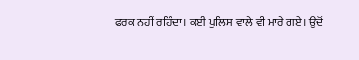ਫਰਕ ਨਹੀਂ ਰਹਿੰਦਾ। ਕਈ ਪੁਲਿਸ ਵਾਲੇ ਵੀ ਮਾਰੇ ਗਏ। ਉਦੋਂ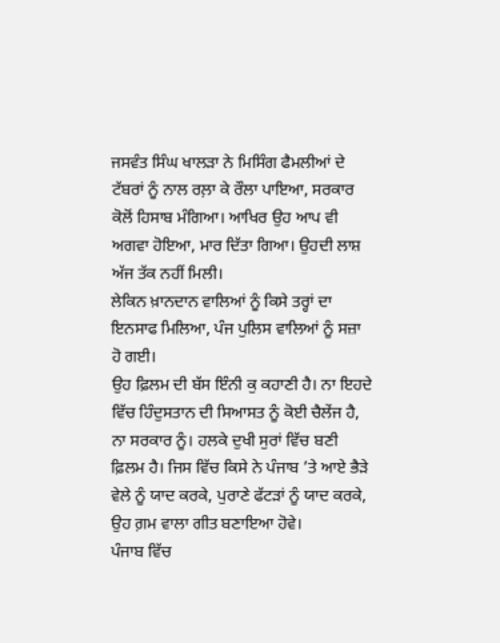ਜਸਵੰਤ ਸਿੰਘ ਖਾਲੜਾ ਨੇ ਮਿਸਿੰਗ ਫੈਮਲੀਆਂ ਦੇ ਟੱਬਰਾਂ ਨੂੰ ਨਾਲ ਰਲ਼ਾ ਕੇ ਰੌਲਾ ਪਾਇਆ, ਸਰਕਾਰ ਕੋਲੋਂ ਹਿਸਾਬ ਮੰਗਿਆ। ਆਖਿਰ ਉਹ ਆਪ ਵੀ ਅਗਵਾ ਹੋਇਆ, ਮਾਰ ਦਿੱਤਾ ਗਿਆ। ਉਹਦੀ ਲਾਸ਼ ਅੱਜ ਤੱਕ ਨਹੀਂ ਮਿਲੀ।
ਲੇਕਿਨ ਖ਼ਾਨਦਾਨ ਵਾਲਿਆਂ ਨੂੰ ਕਿਸੇ ਤਰ੍ਹਾਂ ਦਾ ਇਨਸਾਫ ਮਿਲਿਆ, ਪੰਜ ਪੁਲਿਸ ਵਾਲਿਆਂ ਨੂੰ ਸਜ਼ਾ ਹੋ ਗਈ।
ਉਹ ਫ਼ਿਲਮ ਦੀ ਬੱਸ ਇੰਨੀ ਕੁ ਕਹਾਣੀ ਹੈ। ਨਾ ਇਹਦੇ ਵਿੱਚ ਹਿੰਦੁਸਤਾਨ ਦੀ ਸਿਆਸਤ ਨੂੰ ਕੋਈ ਚੈਲੇਂਜ ਹੈ, ਨਾ ਸਰਕਾਰ ਨੂੰ। ਹਲਕੇ ਦੁਖੀ ਸੁਰਾਂ ਵਿੱਚ ਬਣੀ ਫ਼ਿਲਮ ਹੈ। ਜਿਸ ਵਿੱਚ ਕਿਸੇ ਨੇ ਪੰਜਾਬ ’ਤੇ ਆਏ ਭੈੜੇ ਵੇਲੇ ਨੂੰ ਯਾਦ ਕਰਕੇ, ਪੁਰਾਣੇ ਫੱਟੜਾਂ ਨੂੰ ਯਾਦ ਕਰਕੇ, ਉਹ ਗ਼ਮ ਵਾਲਾ ਗੀਤ ਬਣਾਇਆ ਹੋਵੇ।
ਪੰਜਾਬ ਵਿੱਚ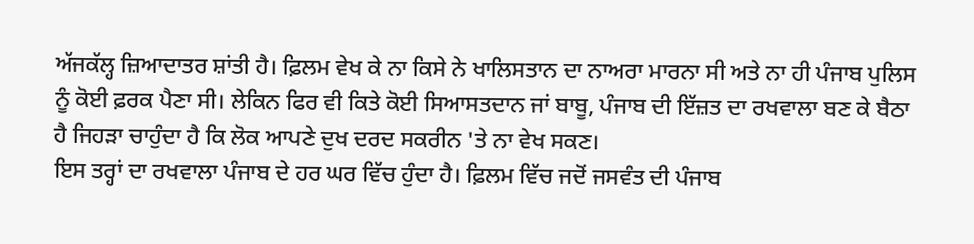ਅੱਜਕੱਲ੍ਹ ਜ਼ਿਆਦਾਤਰ ਸ਼ਾਂਤੀ ਹੈ। ਫ਼ਿਲਮ ਵੇਖ ਕੇ ਨਾ ਕਿਸੇ ਨੇ ਖਾਲਿਸਤਾਨ ਦਾ ਨਾਅਰਾ ਮਾਰਨਾ ਸੀ ਅਤੇ ਨਾ ਹੀ ਪੰਜਾਬ ਪੁਲਿਸ ਨੂੰ ਕੋਈ ਫ਼ਰਕ ਪੈਣਾ ਸੀ। ਲੇਕਿਨ ਫਿਰ ਵੀ ਕਿਤੇ ਕੋਈ ਸਿਆਸਤਦਾਨ ਜਾਂ ਬਾਬੂ, ਪੰਜਾਬ ਦੀ ਇੱਜ਼ਤ ਦਾ ਰਖਵਾਲਾ ਬਣ ਕੇ ਬੈਠਾ ਹੈ ਜਿਹੜਾ ਚਾਹੁੰਦਾ ਹੈ ਕਿ ਲੋਕ ਆਪਣੇ ਦੁਖ ਦਰਦ ਸਕਰੀਨ 'ਤੇ ਨਾ ਵੇਖ ਸਕਣ।
ਇਸ ਤਰ੍ਹਾਂ ਦਾ ਰਖਵਾਲਾ ਪੰਜਾਬ ਦੇ ਹਰ ਘਰ ਵਿੱਚ ਹੁੰਦਾ ਹੈ। ਫ਼ਿਲਮ ਵਿੱਚ ਜਦੋਂ ਜਸਵੰਤ ਦੀ ਪੰਜਾਬ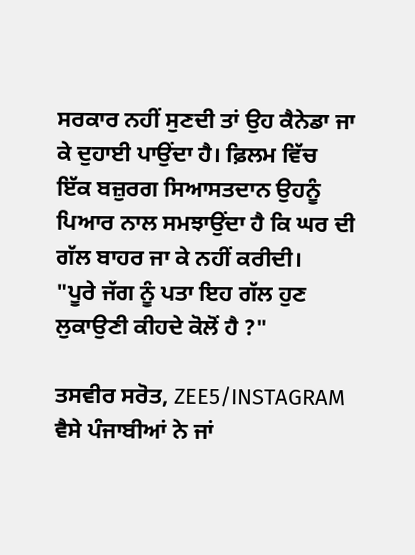ਸਰਕਾਰ ਨਹੀਂ ਸੁਣਦੀ ਤਾਂ ਉਹ ਕੈਨੇਡਾ ਜਾ ਕੇ ਦੁਹਾਈ ਪਾਉਂਦਾ ਹੈ। ਫ਼ਿਲਮ ਵਿੱਚ ਇੱਕ ਬਜ਼ੁਰਗ ਸਿਆਸਤਦਾਨ ਉਹਨੂੰ ਪਿਆਰ ਨਾਲ ਸਮਝਾਉਂਦਾ ਹੈ ਕਿ ਘਰ ਦੀ ਗੱਲ ਬਾਹਰ ਜਾ ਕੇ ਨਹੀਂ ਕਰੀਦੀ।
"ਪੂਰੇ ਜੱਗ ਨੂੰ ਪਤਾ ਇਹ ਗੱਲ ਹੁਣ ਲੁਕਾਉਣੀ ਕੀਹਦੇ ਕੋਲੋਂ ਹੈ ?"

ਤਸਵੀਰ ਸਰੋਤ, ZEE5/INSTAGRAM
ਵੈਸੇ ਪੰਜਾਬੀਆਂ ਨੇ ਜਾਂ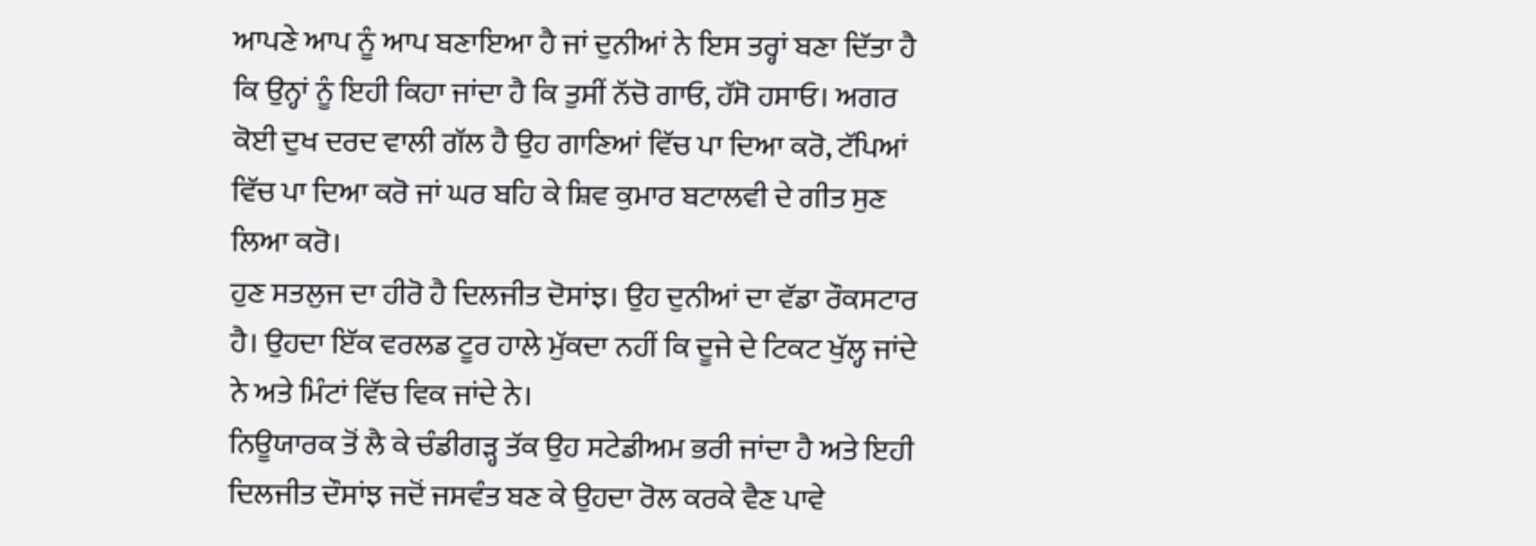ਆਪਣੇ ਆਪ ਨੂੰ ਆਪ ਬਣਾਇਆ ਹੈ ਜਾਂ ਦੁਨੀਆਂ ਨੇ ਇਸ ਤਰ੍ਹਾਂ ਬਣਾ ਦਿੱਤਾ ਹੈ ਕਿ ਉਨ੍ਹਾਂ ਨੂੰ ਇਹੀ ਕਿਹਾ ਜਾਂਦਾ ਹੈ ਕਿ ਤੁਸੀਂ ਨੱਚੋ ਗਾਓ, ਹੱਸੋ ਹਸਾਓ। ਅਗਰ ਕੋਈ ਦੁਖ ਦਰਦ ਵਾਲੀ ਗੱਲ ਹੈ ਉਹ ਗਾਣਿਆਂ ਵਿੱਚ ਪਾ ਦਿਆ ਕਰੋ, ਟੱਪਿਆਂ ਵਿੱਚ ਪਾ ਦਿਆ ਕਰੋ ਜਾਂ ਘਰ ਬਹਿ ਕੇ ਸ਼ਿਵ ਕੁਮਾਰ ਬਟਾਲਵੀ ਦੇ ਗੀਤ ਸੁਣ ਲਿਆ ਕਰੋ।
ਹੁਣ ਸਤਲੁਜ ਦਾ ਹੀਰੋ ਹੈ ਦਿਲਜੀਤ ਦੋਸਾਂਝ। ਉਹ ਦੁਨੀਆਂ ਦਾ ਵੱਡਾ ਰੌਕਸਟਾਰ ਹੈ। ਉਹਦਾ ਇੱਕ ਵਰਲਡ ਟੂਰ ਹਾਲੇ ਮੁੱਕਦਾ ਨਹੀਂ ਕਿ ਦੂਜੇ ਦੇ ਟਿਕਟ ਖੁੱਲ੍ਹ ਜਾਂਦੇ ਨੇ ਅਤੇ ਮਿੰਟਾਂ ਵਿੱਚ ਵਿਕ ਜਾਂਦੇ ਨੇ।
ਨਿਊਯਾਰਕ ਤੋਂ ਲੈ ਕੇ ਚੰਡੀਗੜ੍ਹ ਤੱਕ ਉਹ ਸਟੇਡੀਅਮ ਭਰੀ ਜਾਂਦਾ ਹੈ ਅਤੇ ਇਹੀ ਦਿਲਜੀਤ ਦੌਸਾਂਝ ਜਦੋਂ ਜਸਵੰਤ ਬਣ ਕੇ ਉਹਦਾ ਰੋਲ ਕਰਕੇ ਵੈਣ ਪਾਵੇ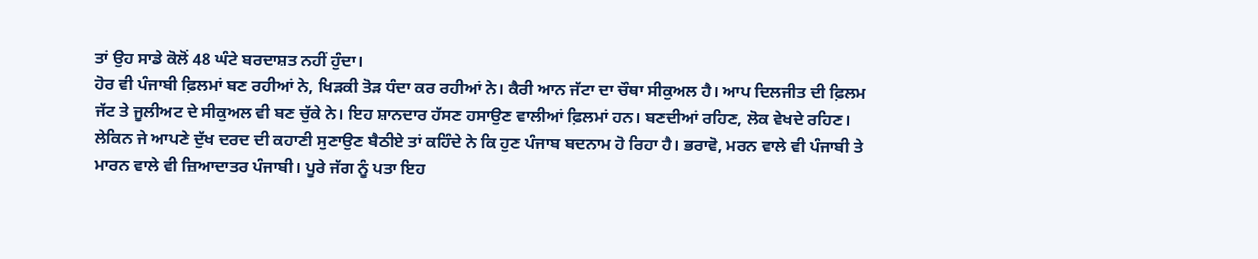ਤਾਂ ਉਹ ਸਾਡੇ ਕੋਲੋਂ 48 ਘੰਟੇ ਬਰਦਾਸ਼ਤ ਨਹੀਂ ਹੁੰਦਾ।
ਹੋਰ ਵੀ ਪੰਜਾਬੀ ਫ਼ਿਲਮਾਂ ਬਣ ਰਹੀਆਂ ਨੇ, ਖਿੜਕੀ ਤੋੜ ਧੰਦਾ ਕਰ ਰਹੀਆਂ ਨੇ। ਕੈਰੀ ਆਨ ਜੱਟਾ ਦਾ ਚੌਥਾ ਸੀਕੁਅਲ ਹੈ। ਆਪ ਦਿਲਜੀਤ ਦੀ ਫ਼ਿਲਮ ਜੱਟ ਤੇ ਜੂਲੀਅਟ ਦੇ ਸੀਕੁਅਲ ਵੀ ਬਣ ਚੁੱਕੇ ਨੇ। ਇਹ ਸ਼ਾਨਦਾਰ ਹੱਸਣ ਹਸਾਉਣ ਵਾਲੀਆਂ ਫ਼ਿਲਮਾਂ ਹਨ। ਬਣਦੀਆਂ ਰਹਿਣ, ਲੋਕ ਵੇਖਦੇ ਰਹਿਣ।
ਲੇਕਿਨ ਜੇ ਆਪਣੇ ਦੁੱਖ ਦਰਦ ਦੀ ਕਹਾਣੀ ਸੁਣਾਉਣ ਬੈਠੀਏ ਤਾਂ ਕਹਿੰਦੇ ਨੇ ਕਿ ਹੁਣ ਪੰਜਾਬ ਬਦਨਾਮ ਹੋ ਰਿਹਾ ਹੈ। ਭਰਾਵੋ, ਮਰਨ ਵਾਲੇ ਵੀ ਪੰਜਾਬੀ ਤੇ ਮਾਰਨ ਵਾਲੇ ਵੀ ਜ਼ਿਆਦਾਤਰ ਪੰਜਾਬੀ। ਪੂਰੇ ਜੱਗ ਨੂੰ ਪਤਾ ਇਹ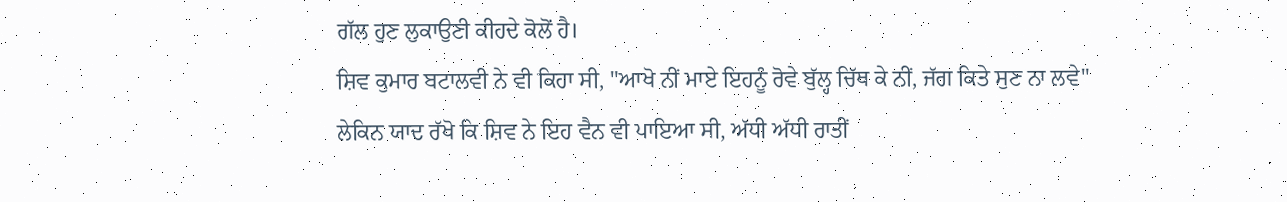ਗੱਲ ਹੁਣ ਲੁਕਾਉਣੀ ਕੀਹਦੇ ਕੋਲੋਂ ਹੈ।
ਸ਼ਿਵ ਕੁਮਾਰ ਬਟਾਲਵੀ ਨੇ ਵੀ ਕਿਹਾ ਸੀ, "ਆਖੋ ਨੀਂ ਮਾਏ ਇਹਨੂੰ ਰੋਵੇ ਬੁੱਲ੍ਹ ਚਿੱਥ ਕੇ ਨੀਂ, ਜੱਗ ਕਿਤੇ ਸੁਣ ਨਾ ਲਵੇ"
ਲੇਕਿਨ ਯਾਦ ਰੱਖੋ ਕਿ ਸ਼ਿਵ ਨੇ ਇਹ ਵੈਨ ਵੀ ਪਾਇਆ ਸੀ, ਅੱਧੀ ਅੱਧੀ ਰਾਤੀਂ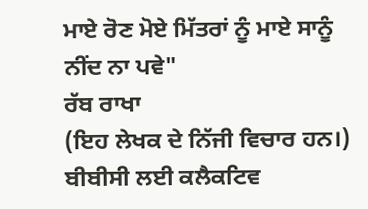ਮਾਏ ਰੋਣ ਮੋਏ ਮਿੱਤਰਾਂ ਨੂੰ ਮਾਏ ਸਾਨੂੰ ਨੀਂਦ ਨਾ ਪਵੇ"
ਰੱਬ ਰਾਖਾ
(ਇਹ ਲੇਖਕ ਦੇ ਨਿੱਜੀ ਵਿਚਾਰ ਹਨ।)
ਬੀਬੀਸੀ ਲਈ ਕਲੈਕਟਿਵ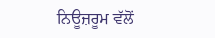ਨਿਊਜ਼ਰੂਮ ਵੱਲੋਂ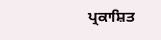ਪ੍ਰਕਾਸ਼ਿਤ